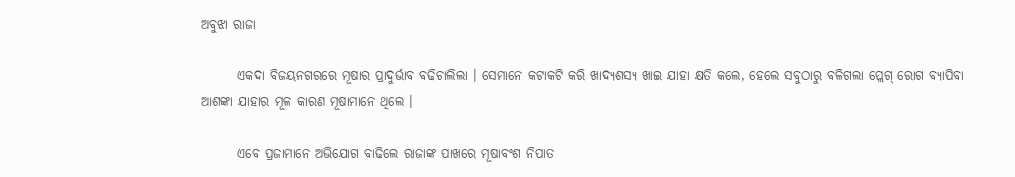ଅବୁଝା ରାଜା

       ଏକଦା ବିଜୟନଗରରେ ମୂଷାର ପ୍ରାଦୁର୍ଭାବ ବଢିଚାଲିଲା । ସେମାନେ କଟାକଟି କରି ଖାଦ୍ୟଶସ୍ୟ ଖାଇ ଯାହା କ୍ଷତି କଲେ, ହେଲେ ସବୁଠାରୁ ବଳିଗଲା ପ୍ଲେଗ୍ ରୋଗ ବ୍ୟାପିବା ଆଶଙ୍କା ଯାହାର ମୂଳ କାରଣ ମୂଷାମାନେ ଥିଲେ ।

       ଏବେ ପ୍ରଜାମାନେ ଅଭିଯୋଗ ବାଢିଲେ ରାଜାଙ୍କ ପାଖରେ ମୂଷାବଂଶ ନିପାତ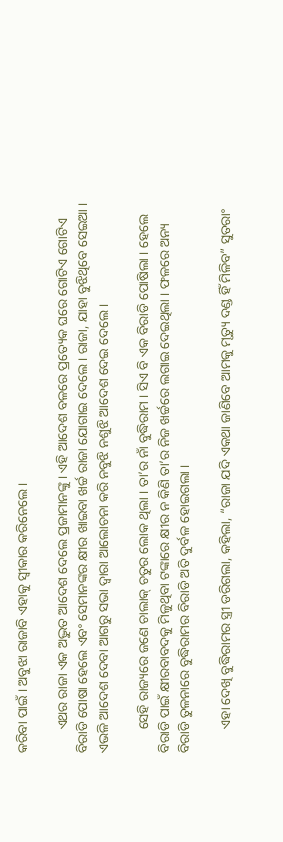କରିବା ପାଇଁ । ଅବୁଝା ରାଜାବି ଏହାକୁ ସ୍ୱୀକାର କରିନେଲେ ।

       ଏଥର ରାଜା ଏକ ଅଦ୍ଭୁତ ଆଦେଶ ଦେଲେ ପ୍ରଜାମାନଙ୍କୁ । ଏହି ଆଦେଶ ବଳରେ ପ୍ରତ୍ୟେକ ଘରେ ଗୋଟିଏ ଗୋଟିଏ ବିରାଡି ପୋଷା ହେଲେ ଏବଂ ସେମାନଙ୍କର କ୍ଷୀର ଖାଇବା ଖର୍ଚ୍ଚ ରାଜା ଯୋଗାଇ ଦେଲେ । ରାଜା, ଯାହା ବୁଝିଥିବେ ସେଇଆ । ଏଭଳି ଆଦେଶ ଦେବା ଆଗରୁ ସଭା ଦ୍ୱାରା ଆଲୋଚନା କରି ନବୁଝି ନଶୁଝି ଆଦେଶ ଦେଇ ଦେଲେ ।

       ସେହି ରାଜ୍ୟରେ ଜଣେ ଚାଲାକ୍ ଚତୁର ଲୋକ ଥିଲା । ତା’ର ନାଁ ବୁଦ୍ଧିରାମ । ସିଏ ବି ଏକ ବିରାଡି ପୋଷିଲା । ହେଲେ ବିରାଡି ପାଇଁ କ୍ଷୀରବାବଦକୁ ମିଳୁଥିବା ଟଙ୍କାରେ କ୍ଷୀର ନ କିଣି ତା’ର ନିଜ ଖର୍ଚ୍ଚରେ ଲଗାଇ ଦେଇଥିଲା । ଫଳରେ ଅନ୍ୟ ବିରାଡି ତୁଳନାରେ ବୁଦ୍ଧିରାମର ବିରାଡି ଅତି ଦୁର୍ବଳ ହୋଇଗଲା ।

       ଏହା ଦେଖି ବୁଦ୍ଧିରାମର ସ୍ତ୍ରୀ ଡରିଗଲା, କହିଲା, “ରାଜା ଯଦି ଏକଥା ଜାଣିବେ ଆମକୁ ମୃତ୍ୟୁ ଦଣ୍ଡ ହିଁ ମିଳିବ” ସୁତରାଂ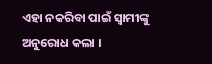ଏହା ନକରିବା ପାଇଁ ସ୍ୱାମୀଙ୍କୁ ଅନୁରୋଧ କଲା ।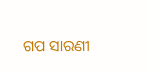ଗପ ସାରଣୀ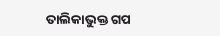ତାଲିକାଭୁକ୍ତ ଗପ